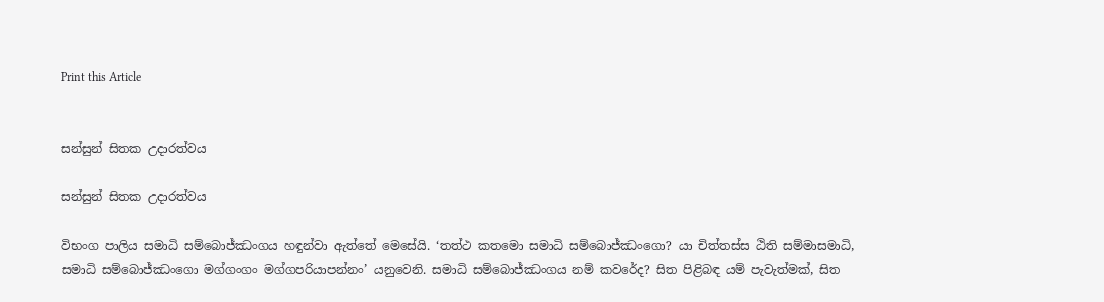Print this Article


සන්සුන් සිතක උදාරත්වය

සන්සුන් සිතක උදාරත්වය

විභංග පාලිය සමාධි සම්බොජ්ඣංගය හඳුන්වා ඇත්තේ මෙසේයි. ‘තත්ථ කතමො සමාධි සම්බොජ්ඣංගො? යා චිත්තස්ස ඨිති සම්මාසමාධි, සමාධි සම්බොජ්ඣංගො මග්ගංගං මග්ගපරියාපන්නං’ යනුවෙනි. සමාධි සම්බොජ්ඣංගය නම් කවරේද? සිත පිළිබඳ යම් පැවැත්මක්, සිත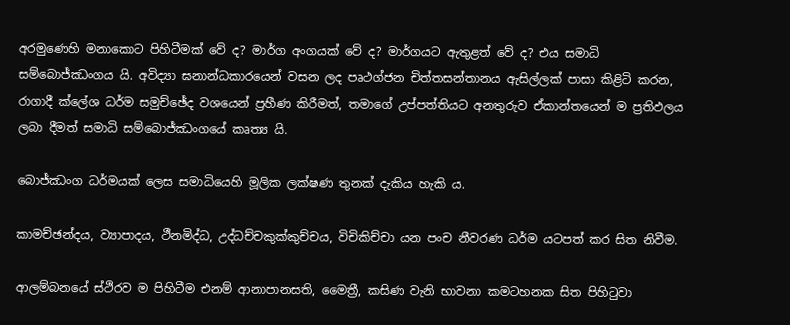අරමුණෙහි මනාකොට පිහිටීමක් වේ ද? මාර්ග අංගයක් වේ ද? මාර්ගයට ඇතුළත් වේ ද? එය සමාධි සම්බොජ්ඣංගය යි. අවිද්‍යා ඝනාන්ධකාරයෙන් වසන ලද පෘථග්ජන චිත්තසන්තානය ඇසිල්ලක් පාසා කිළිටි කරන, රාගාදී ක්ලේශ ධර්ම සමුච්ඡේද වශයෙන් ප්‍රහීණ කිරීමත්, තමාගේ උප්පත්තියට අනතුරුව ඒකාන්තයෙන් ම ප්‍රතිඵලය ලබා දීමත් සමාධි සම්බොජ්ඣංගයේ කෘත්‍ය යි.

බොජ්ඣංග ධර්මයක් ලෙස සමාධියෙහි මූලික ලක්ෂණ තුනක් දැකිය හැකි ය.

කාමච්ඡන්දය, ව්‍යාපාදය, ථීනමිද්ධ, උද්ධච්චකුක්කුච්චය, විචිකිච්චා යන පංච නීවරණ ධර්ම යටපත් කර සිත නිවීම.

ආලම්බනයේ ස්ථිරව ම පිහිටීම එනම් ආනාපානසති, මෛත්‍රී, කසිණ වැනි භාවනා කමටහනක සිත පිහිටුවා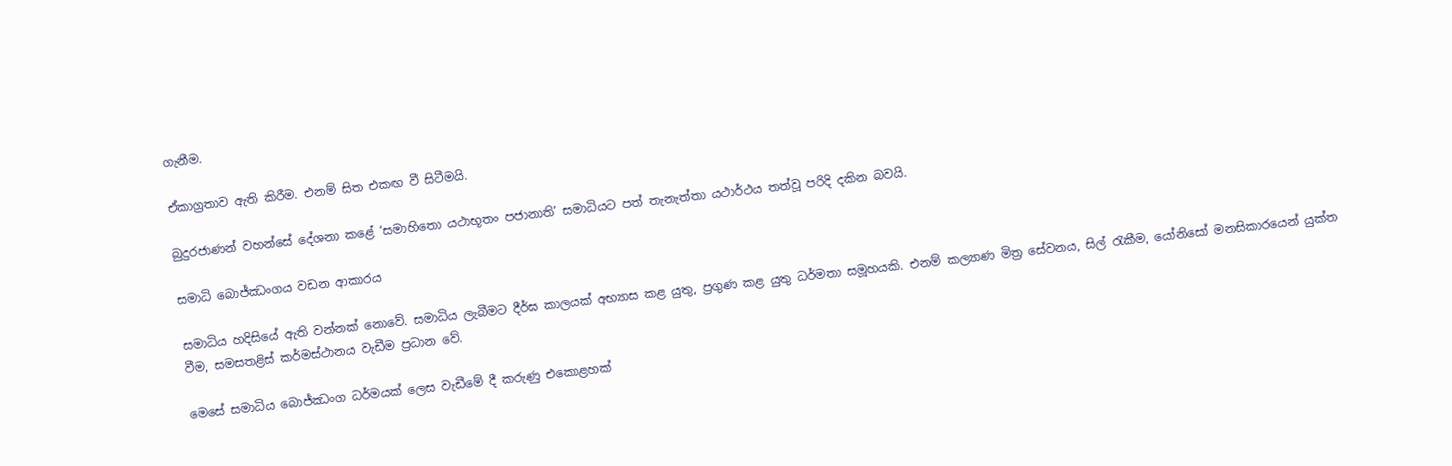ගැනීම.

ඒකාග්‍රතාව ඇති කිරීම. එනම් සිත එකඟ වී සිටීමයි.

බුදුරජාණන් වහන්සේ දේශනා කළේ ‘සමාහිතො යථාභූතං පජානාති’ සමාධියට පත් තැනැත්තා යථාර්ථය තත්වූ පරිදි දකින බවයි.

සමාධි බොජ්ඣංගය වඩන ආකාරය

සමාධිය හදිසියේ ඇති වන්නක් නොවේ. සමාධිය ලැබීමට දීර්ඝ කාලයක් අභ්‍යාස කළ යුතු, ප්‍රගුණ කළ යුතු ධර්මතා සමූහයකි. එනම් කල්‍යාණ මිත්‍ර සේවනය, සිල් රැකීම, යෝනිසෝ මනසිකාරයෙන් යුක්ත වීම, සමසතළිස් කර්මස්ථානය වැඩීම ප්‍රධාන වේ.

මෙසේ සමාධිය බොජ්ඣංග ධර්මයක් ලෙස වැඩීමේ දී කරුණු එකොළහක්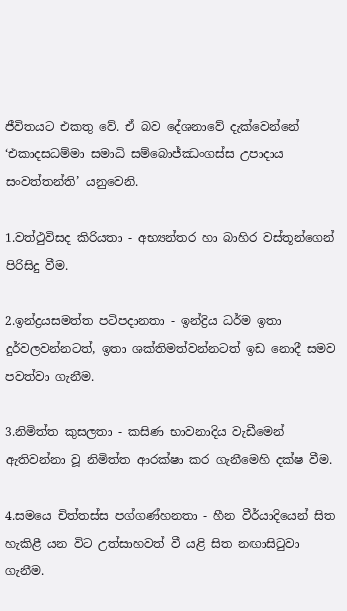ජීවිතයට එකතු වේ. ඒ බව දේශනාවේ දැක්වෙන්නේ ‘එකාදසධම්මා සමාධි සම්බොජ්ඣංගස්ස උපාදාය සංවත්තන්ති’ යනුවෙනි.

1.වත්ථුවිසද කිරියතා - අභ්‍යන්තර හා බාහිර වස්තූන්ගෙන් පිරිසිදු වීම.

2.ඉන්ද්‍රයසමත්ත පටිපදානතා - ඉන්ද්‍රිය ධර්ම ඉතා දුර්වලවන්නටත්, ඉතා ශක්තිමත්වන්නටත් ඉඩ නොදී සමව පවත්වා ගැනීම.

3.නිමිත්ත කුසලතා - කසිණ භාවනාදිය වැඩීමෙන් ඇතිවන්නා වූ නිමිත්ත ආරක්ෂා කර ගැනීමෙහි දක්ෂ වීම.

4.සමයෙ චිත්තස්ස පග්ගණ්හනතා - හීන වීර්යාදියෙන් සිත හැකිළී යන විට උත්සාහවත් වී යළි සිත නඟාසිටුවා ගැනීම.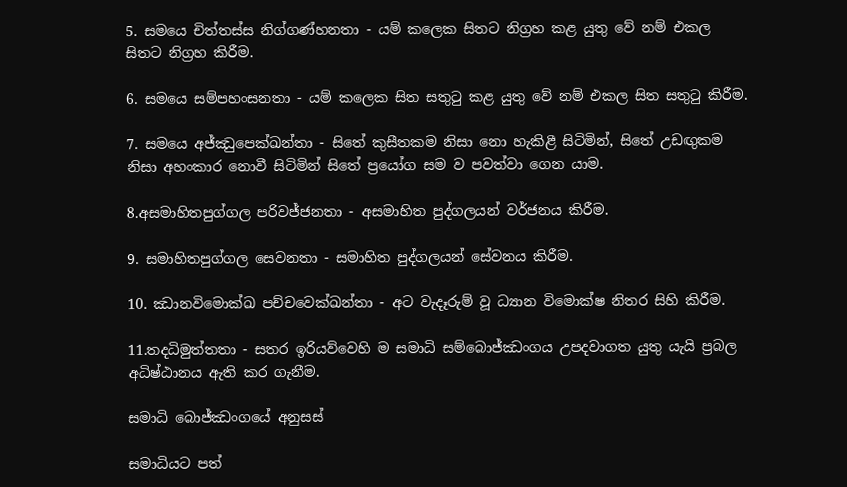5. සමයෙ චිත්තස්ස නිග්ගණ්හනතා - යම් කලෙක සිතට නිග්‍රහ කළ යුතු වේ නම් එකල සිතට නිග්‍රහ කිරීම.

6. සමයෙ සම්පහංසනතා - යම් කලෙක සිත සතුටු කළ යුතු වේ නම් එකල සිත සතුටු කිරීම.

7. සමයෙ අජ්ඣුපෙක්ඛන්තා - සිතේ කුසීතකම නිසා නො හැකිළී සිටිමින්, සිතේ උඩඟුකම නිසා අහංකාර නොවී සිටිමින් සිතේ ප්‍රයෝග සම ව පවත්වා ගෙන යාම.

8.අසමාහිතපුග්ගල පරිවජ්ජනතා - අසමාහිත පුද්ගලයන් වර්ජනය කිරීම.

9. සමාහිතපුග්ගල සෙවනතා - සමාහිත පුද්ගලයන් සේවනය කිරීම.

10. ඣානවිමොක්ඛ පච්චවෙක්ඛන්තා - අට වැදෑරුම් වූ ධ්‍යාන විමොක්ෂ නිතර සිහි කිරීම.

11.තදධිමුත්තතා - සතර ඉරියව්වෙහි ම සමාධි සම්බොජ්ඣංගය උපදවාගත යුතු යැයි ප්‍රබල අධිෂ්ඨානය ඇති කර ගැනීම.

සමාධි බොජ්ඣංගයේ අනුසස්

සමාධියට පත්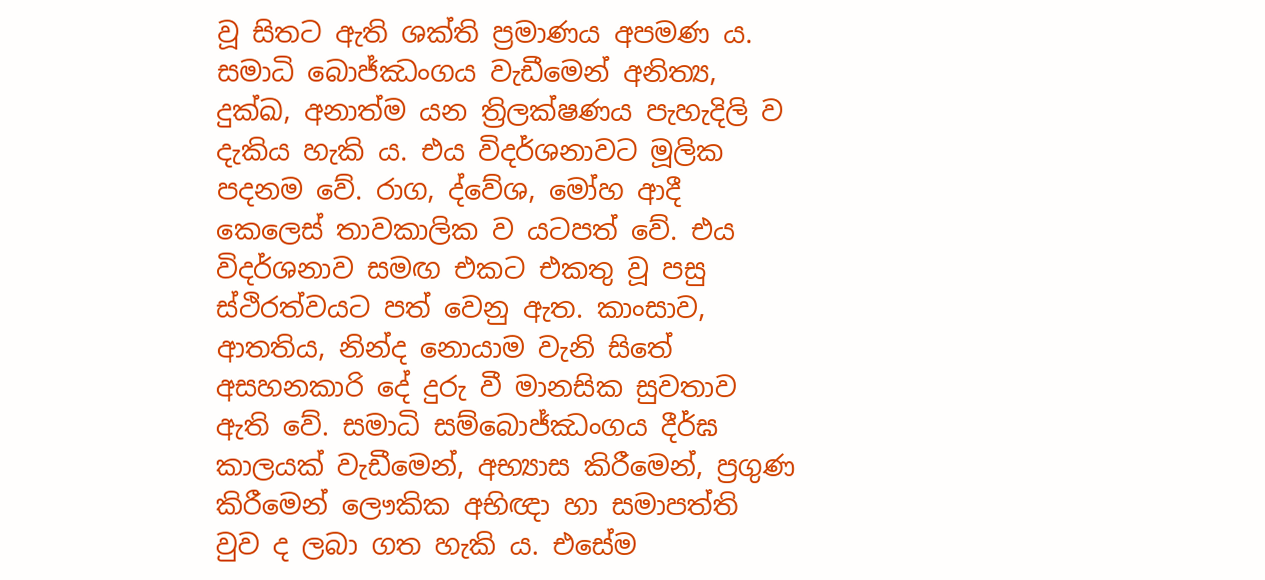වූ සිතට ඇති ශක්ති ප්‍රමාණය අපමණ ය. සමාධි බොජ්ඣංගය වැඩීමෙන් අනිත්‍ය, දුක්ඛ, අනාත්ම යන ත්‍රිලක්ෂණය පැහැදිලි ව දැකිය හැකි ය. එය විදර්ශනාවට මූලික පදනම වේ. රාග, ද්වේශ, මෝහ ආදී කෙලෙස් තාවකාලික ව යටපත් වේ. එය විදර්ශනාව සමඟ එකට එකතු වූ පසු ස්ථිරත්වයට පත් වෙනු ඇත. කාංසාව, ආතතිය, නින්ද නොයාම වැනි සිතේ අසහනකාරි දේ දුරු වී මානසික සුවතාව ඇති වේ. සමාධි සම්බොජ්ඣංගය දීර්ඝ කාලයක් වැඩීමෙන්, අභ්‍යාස කිරීමෙන්, ප්‍රගුණ කිරීමෙන් ලෞකික අභිඥා හා සමාපත්ති වුව ද ලබා ගත හැකි ය. එසේම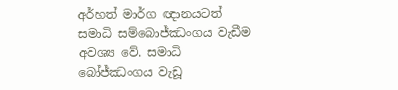අර්හත් මාර්ග ඥානයටත් සමාධි සම්බොජ්ඣංගය වැඩීම අවශ්‍ය වේ. සමාධි බෝජ්ඣංගය වැඩූ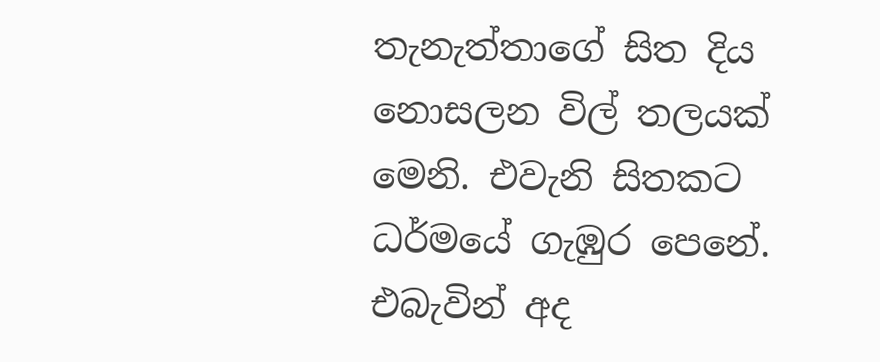තැනැත්තාගේ සිත දිය නොසලන විල් තලයක් මෙනි. එවැනි සිතකට ධර්මයේ ගැඹුර පෙනේ. එබැවින් අද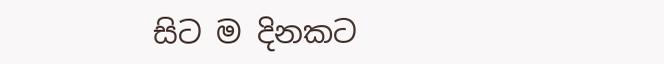සිට ම දිනකට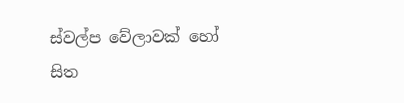ස්වල්ප වේලාවක් හෝ සිත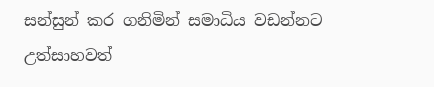සන්සුන් කර ගනිමින් සමාධිය වඩන්නට උත්සාහවත්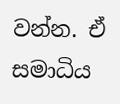වන්න. ඒ සමාධිය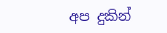අප දුකින්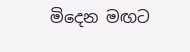මිදෙන මඟට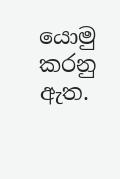යොමු කරනු ඇත.